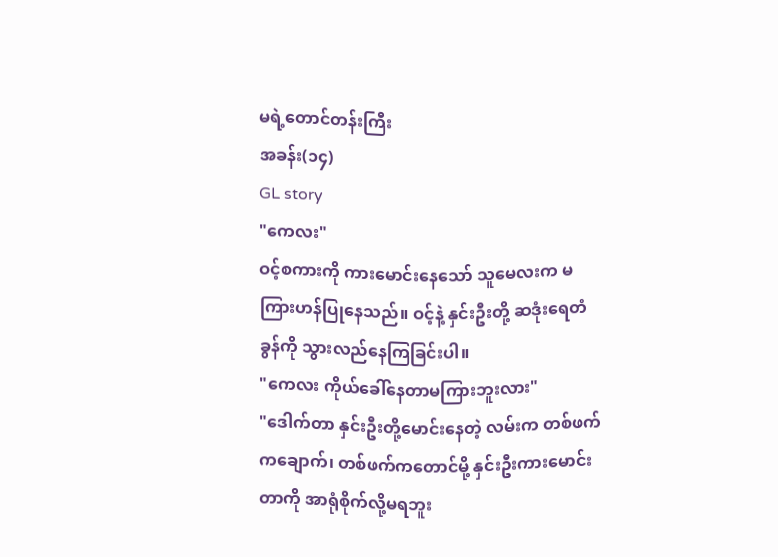မရဲ့တောင်တန်းကြီး
အခန်း(၁၄)
GL story
"ကေလး"
ဝင့်စကားကို ကားမောင်းနေသော် သူမေလးက မကြားဟန်ပြုနေသည်။ ဝင့်နဲ့ နှင်းဦးတို့ ဆဒုံးရေတံခွန်ကို သွားလည်နေကြခြင်းပါ။
"ကေလး ကိုယ်ခေါ်နေတာမကြားဘူးလား"
"ဒေါက်တာ နှင်းဦးတို့မောင်းနေတဲ့ လမ်းက တစ်ဖက်ကချောက်၊ တစ်ဖက်ကတောင်မို့ နှင်းဦးကားမောင်းတာကို အာရုံစိုက်လို့မရဘူး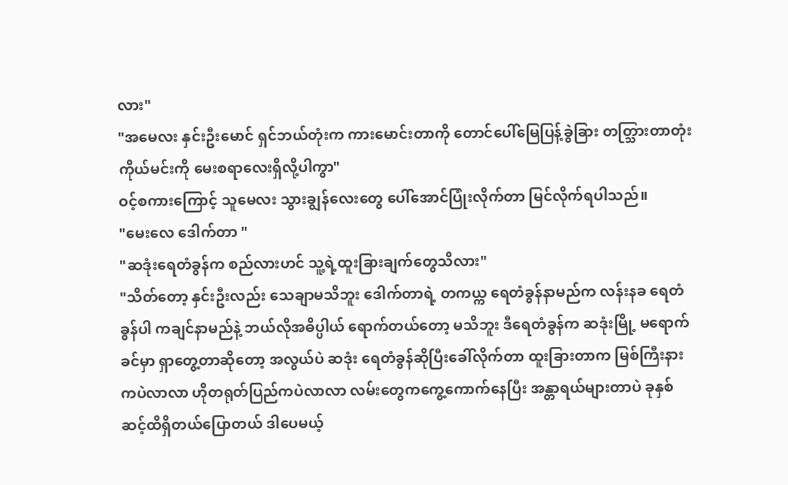လား"
"အမေလး နှင်းဦးမောင် ရှင်ဘယ်တုံးက ကားမောင်းတာကို တောင်ပေါ်မြေပြန့်ခွဲခြား တတ္သြားတာတုံး ကိုယ်မင်းကို မေးစရာလေးရှိလို့ပါကွာ"
ဝင့်စကားကြောင့် သူမေလး သွားချွန်လေးတွေ ပေါ်အောင်ပြုံးလိုက်တာ မြင်လိုက်ရပါသည်။
"မေးလေ ဒေါက်တာ "
"ဆဒုံးရေတံခွန်က စည်လားဟင် သူ့ရဲ့ထူးခြားချက်တွေသိလား"
"သိတ်တော့ နှင်းဦးလည်း သေချာမသိဘူး ဒေါက်တာရဲ့ တကယ္က ရေတံခွန်နာမည်က လန်းနခ ရေတံခွန်ပါ ကချင်နာမည်နဲ့ ဘယ်လိုအဓိပ္ပါယ် ရောက်တယ်တော့ မသိဘူး ဒီရေတံခွန်က ဆဒုံးမြို့ မရောက်ခင်မှာ ရှာတွေ့တာဆိုတော့ အလွယ်ပဲ ဆဒုံး ရေတံခွန်ဆိုပြီးခေါ်လိုက်တာ ထူးခြားတာက မြစ်ကြီးနား ကပဲလာလာ ဟိုတရုတ်ပြည်ကပဲလာလာ လမ်းတွေကကွေ့ကောက်နေပြီး အန္တာရယ်များတာပဲ ခုနှစ်ဆင့်ထိရှိတယ်ပြောတယ် ဒါပေမယ့်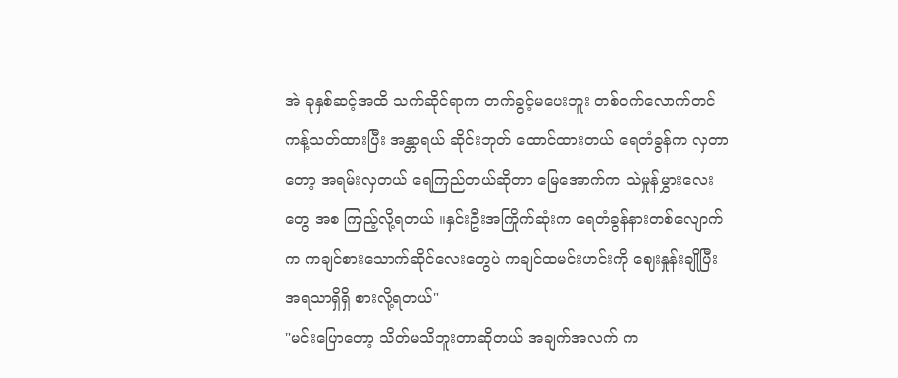အဲ ခုနှစ်ဆင့်အထိ သက်ဆိုင်ရာက တက်ခွင့်မပေးဘူး တစ်ဝက်လောက်တင် ကန့်သတ်ထားပြီး အန္တာရယ် ဆိုင်းဘုတ် ထောင်ထားတယ် ရေတံခွန်က လှတာတော့ အရမ်းလှတယ် ရေကြည်တယ်ဆိုတာ မြေအောက်က သဲမှုန်မွှားလေးတွေ အစ ကြည့်လို့ရတယ် ။နှင်းဦးအကြိုက်ဆုံးက ရေတံခွန်နားတစ်လျောက်က ကချင်စားသောက်ဆိုင်လေးတွေပဲ ကချင်ထမင်းဟင်းကို ဈေးနှုန်းချိုပြီး အရသာရှိရှိ စားလို့ရတယ်"
"မင်းပြောတော့ သိတ်မသိဘူးတာဆိုတယ် အချက်အလက် က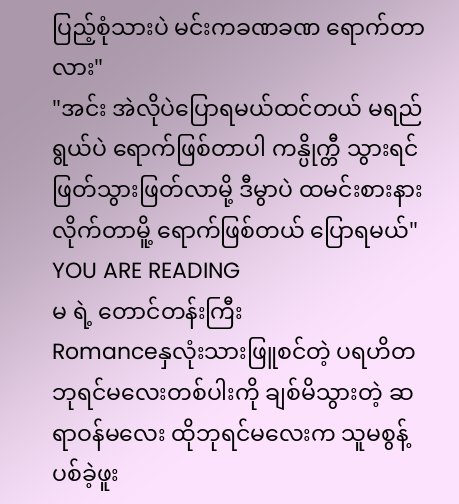ပြည့်စုံသားပဲ မင်းကခဏခဏ ရောက်တာလား"
"အင်း အဲလိုပဲပြောရမယ်ထင်တယ် မရည်ရွယ်ပဲ ရောက်ဖြစ်တာပါ ကန္ပိုက္တီ သွားရင် ဖြတ်သွားဖြတ်လာမို့ ဒီမွာပဲ ထမင်းစားနားလိုက်တာမိူ့ ရောက်ဖြစ်တယ် ပြောရမယ်"
YOU ARE READING
မ ရဲ့ တောင်တန်းကြီး
Romanceနှလုံးသားဖြူစင်တဲ့ ပရဟိတဘုရင်မလေးတစ်ပါးကို ချစ်မိသွားတဲ့ ဆရာဝန်မလေး ထိုဘုရင်မလေးက သူမစွန့်ပစ်ခဲ့ဖူး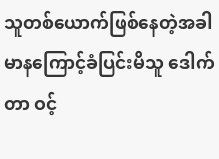သူတစ်ယောက်ဖြစ်နေတဲ့အခါ မာနကြောင့်ခံပြင်းမိသူ ဒေါက်တာ ဝင့်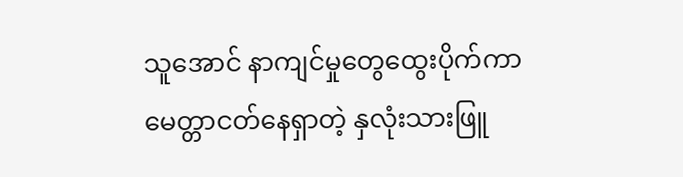သူအောင် နာကျင်မှုတွေထွေးပိုက်ကာ မေတ္တာငတ်နေရှာတဲ့ နှလုံးသားဖြူ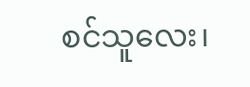စင်သူလေး၊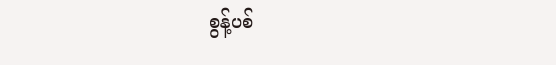စွန့်ပစ်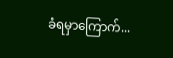ခံရမှာကြောက်...